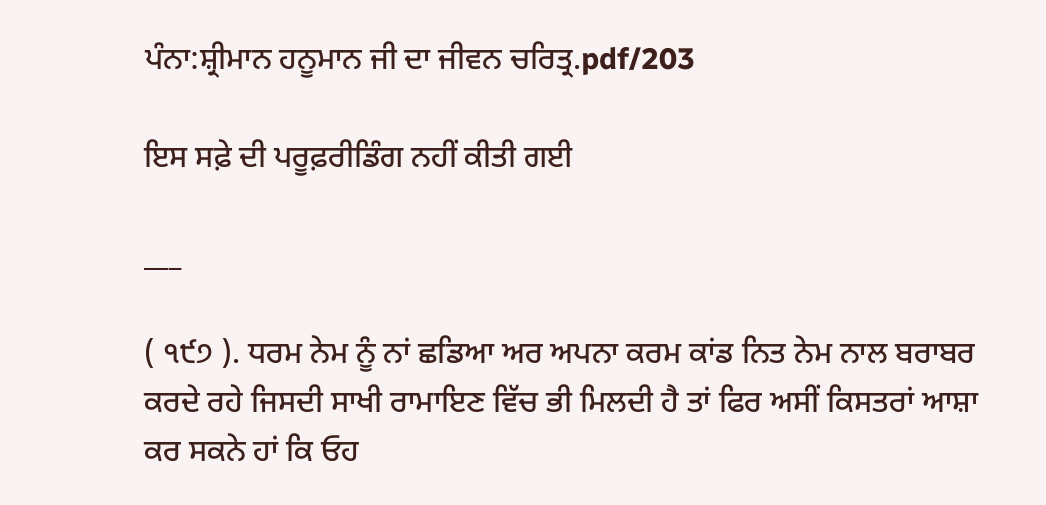ਪੰਨਾ:ਸ਼੍ਰੀਮਾਨ ਹਨੂਮਾਨ ਜੀ ਦਾ ਜੀਵਨ ਚਰਿਤ੍ਰ.pdf/203

ਇਸ ਸਫ਼ੇ ਦੀ ਪਰੂਫ਼ਰੀਡਿੰਗ ਨਹੀਂ ਕੀਤੀ ਗਈ

___

( ੧੯੭ ). ਧਰਮ ਨੇਮ ਨੂੰ ਨਾਂ ਛਡਿਆ ਅਰ ਅਪਨਾ ਕਰਮ ਕਾਂਡ ਨਿਤ ਨੇਮ ਨਾਲ ਬਰਾਬਰ ਕਰਦੇ ਰਹੇ ਜਿਸਦੀ ਸਾਖੀ ਰਾਮਾਇਣ ਵਿੱਚ ਭੀ ਮਿਲਦੀ ਹੈ ਤਾਂ ਫਿਰ ਅਸੀਂ ਕਿਸਤਰਾਂ ਆਸ਼ਾ ਕਰ ਸਕਨੇ ਹਾਂ ਕਿ ਓਹ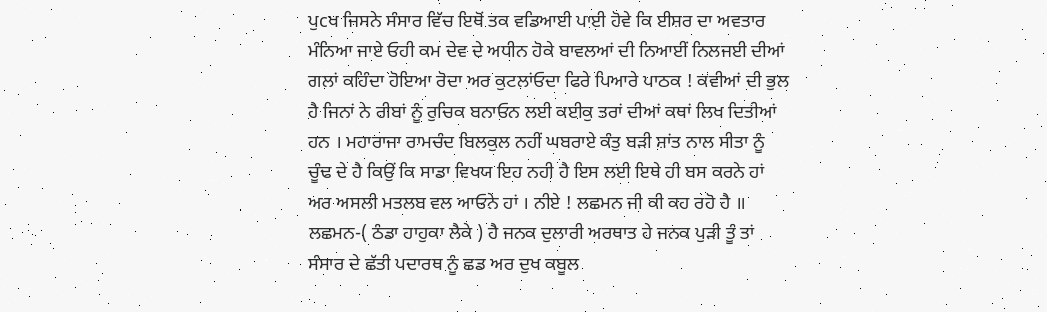ਪੁcਖ ਜਿਸਨੇ ਸੰਸਾਰ ਵਿੱਚ ਇਥੋਂ ਤਕ ਵਡਿਆਈ ਪਾਈ ਹੋਵੇ ਕਿ ਈਸ਼ਰ ਦਾ ਅਵਤਾਰ ਮੰਨਿਆ ਜਾਏ ਓਹੀ ਕਮ ਦੇਵ ਦੇ ਅਧੀਨ ਹੋਕੇ ਬਾਵਲਆਂ ਦੀ ਨਿਆਈਂ ਨਿਲਜਈ ਦੀਆਂ ਗਲਾਂ ਕਹਿੰਦਾ ਹੋਇਆ ਰੋਦਾ ਅਰ ਕੁਟਲਾਂਓਦਾ ਫਿਰੇ ਪਿਆਰੇ ਪਾਠਕ ! ਕਵੀਆਂ ਦੀ ਭੁਲ ਹੈ ਜਿਨਾਂ ਨੇ ਰੀਬਾਂ ਨੂੰ ਰੁਚਿਕ ਬਨਾਓਨ ਲਈ ਕਈਕੁ ਤਰਾਂ ਦੀਆਂ ਕਥਾਂ ਲਿਖ ਦਿਤੀਆਂ ਹਨ । ਮਹਾਰਾਜਾ ਰਾਮਚੰਦ ਬਿਲਕੁਲ ਨਹੀਂ ਘਬਰਾਏ ਕੰਤੁ ਬੜੀ ਸ਼ਾਂਤ ਨਾਲ ਸੀਤਾ ਨੂੰ ਚੂੰਢ ਦੇ ਹੈ ਕਿਉਂ ਕਿ ਸਾਡਾ ਵਿਖਯ ਇਹ ਨਹੀ ਹੈ ਇਸ ਲਈ ਇਥੇ ਹੀ ਬਸ ਕਰਨੇ ਹਾਂ ਅਰ ਅਸਲੀ ਮਤਲਬ ਵਲ ਆਓਨੇ ਹਾਂ । ਨੀਏ ! ਲਛਮਨ ਜੀ ਕੀ ਕਹ ਰਹੋ ਹੈ ॥ ਲਛਮਨ-( ਠੰਡਾ ਹਾਹੁਕਾ ਲੈਕੇ ) ਹੈ ਜਨਕ ਦੁਲਾਰੀ ਅਰਥਾਤ ਹੇ ਜਨਕ ਪੁੜੀ ਤੂੰ ਤਾਂ ਸੰਸਾਰ ਦੇ ਛੱਤੀ ਪਦਾਰਥ ਨੂੰ ਛਡ ਅਰ ਦੁਖ ਕਬੂਲ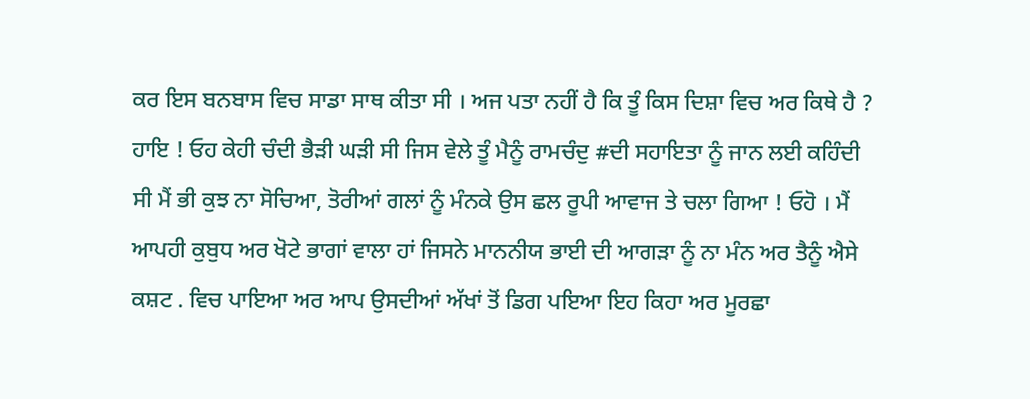ਕਰ ਇਸ ਬਨਬਾਸ ਵਿਚ ਸਾਡਾ ਸਾਥ ਕੀਤਾ ਸੀ । ਅਜ ਪਤਾ ਨਹੀਂ ਹੈ ਕਿ ਤੂੰ ਕਿਸ ਦਿਸ਼ਾ ਵਿਚ ਅਰ ਕਿਥੇ ਹੈ ? ਹਾਇ ! ਓਹ ਕੇਹੀ ਚੰਦੀ ਭੈੜੀ ਘੜੀ ਸੀ ਜਿਸ ਵੇਲੇ ਤੂੰ ਮੈਨੂੰ ਰਾਮਚੰਦੁ #ਦੀ ਸਹਾਇਤਾ ਨੂੰ ਜਾਨ ਲਈ ਕਹਿੰਦੀ ਸੀ ਮੈਂ ਭੀ ਕੁਝ ਨਾ ਸੋਚਿਆ, ਤੋਰੀਆਂ ਗਲਾਂ ਨੂੰ ਮੰਨਕੇ ਉਸ ਛਲ ਰੂਪੀ ਆਵਾਜ ਤੇ ਚਲਾ ਗਿਆ ! ਓਹੋ । ਮੈਂ ਆਪਹੀ ਕੁਬੁਧ ਅਰ ਖੋਟੇ ਭਾਗਾਂ ਵਾਲਾ ਹਾਂ ਜਿਸਨੇ ਮਾਨਨੀਯ ਭਾਈ ਦੀ ਆਗੜਾ ਨੂੰ ਨਾ ਮੰਨ ਅਰ ਤੈਨੂੰ ਐਸੇ ਕਸ਼ਟ . ਵਿਚ ਪਾਇਆ ਅਰ ਆਪ ਉਸਦੀਆਂ ਅੱਖਾਂ ਤੋਂ ਡਿਗ ਪਇਆ ਇਹ ਕਿਹਾ ਅਰ ਮੂਰਛਾ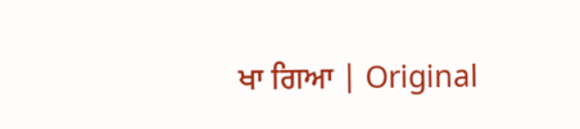ਖਾ ਗਿਆ | Original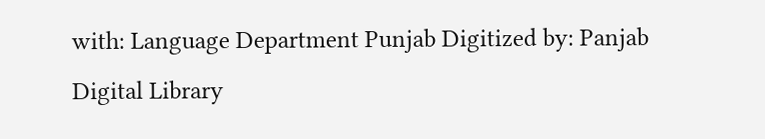with: Language Department Punjab Digitized by: Panjab Digital Library